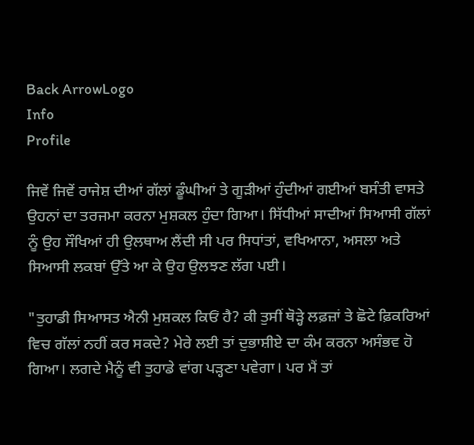Back ArrowLogo
Info
Profile

ਜਿਵੇਂ ਜਿਵੇਂ ਰਾਜੇਸ਼ ਦੀਆਂ ਗੱਲਾਂ ਡੂੰਘੀਆਂ ਤੇ ਗੂੜੀਆਂ ਹੁੰਦੀਆਂ ਗਈਆਂ ਬਸੰਤੀ ਵਾਸਤੇ ਉਹਨਾਂ ਦਾ ਤਰਜਮਾ ਕਰਨਾ ਮੁਸ਼ਕਲ ਹੁੰਦਾ ਗਿਆ। ਸਿੱਧੀਆਂ ਸਾਦੀਆਂ ਸਿਆਸੀ ਗੱਲਾਂ ਨੂੰ ਉਹ ਸੌਖਿਆਂ ਹੀ ਉਲਥਾਅ ਲੈਂਦੀ ਸੀ ਪਰ ਸਿਧਾਂਤਾਂ, ਵਖਿਆਨਾ, ਅਸਲਾ ਅਤੇ ਸਿਆਸੀ ਲਕਬਾਂ ਉੱਤੇ ਆ ਕੇ ਉਹ ਉਲਝਣ ਲੱਗ ਪਈ।

"ਤੁਹਾਡੀ ਸਿਆਸਤ ਐਨੀ ਮੁਸ਼ਕਲ ਕਿਓਂ ਹੈ? ਕੀ ਤੁਸੀਂ ਥੋੜ੍ਹੇ ਲਫ਼ਜ਼ਾਂ ਤੇ ਛੋਟੇ ਫ਼ਿਕਰਿਆਂ ਵਿਚ ਗੱਲਾਂ ਨਹੀਂ ਕਰ ਸਕਦੇ? ਮੇਰੇ ਲਈ ਤਾਂ ਦੁਭਾਸ਼ੀਏ ਦਾ ਕੰਮ ਕਰਨਾ ਅਸੰਭਵ ਹੋ ਗਿਆ। ਲਗਦੇ ਮੈਨੂੰ ਵੀ ਤੁਹਾਡੇ ਵਾਂਗ ਪੜ੍ਹਣਾ ਪਵੇਗਾ। ਪਰ ਮੈਂ ਤਾਂ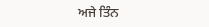ਅਜੇ ਤਿੰਨ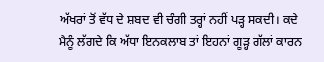ਅੱਖਰਾਂ ਤੋਂ ਵੱਧ ਦੇ ਸ਼ਬਦ ਵੀ ਚੰਗੀ ਤਰ੍ਹਾਂ ਨਹੀਂ ਪੜ੍ਹ ਸਕਦੀ। ਕਦੇ ਮੈਨੂੰ ਲੱਗਦੇ ਕਿ ਅੱਧਾ ਇਨਕਲਾਬ ਤਾਂ ਇਹਨਾਂ ਗੂੜ੍ਹ ਗੱਲਾਂ ਕਾਰਨ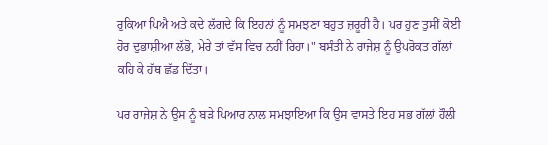ਰੁਕਿਆ ਪਿਐ ਅਤੇ ਕਦੇ ਲੱਗਦੇ ਕਿ ਇਹਨਾਂ ਨੂੰ ਸਮਝਣਾ ਬਹੁਤ ਜ਼ਰੂਰੀ ਹੈ। ਪਰ ਹੁਣ ਤੁਸੀਂ ਕੋਈ ਹੋਰ ਦੁਭਾਸ਼ੀਆ ਲੱਭੋ, ਮੇਰੇ ਤਾਂ ਵੱਸ ਵਿਚ ਨਹੀਂ ਰਿਹਾ।" ਬਸੰਤੀ ਨੇ ਰਾਜੇਸ਼ ਨੂੰ ਉਪਰੋਕਤ ਗੱਲਾਂ ਕਹਿ ਕੇ ਹੱਥ ਛੱਡ ਦਿੱਤਾ।

ਪਰ ਰਾਜੇਸ਼ ਨੇ ਉਸ ਨੂੰ ਬੜੇ ਪਿਆਰ ਨਾਲ ਸਮਝਾਇਆ ਕਿ ਉਸ ਵਾਸਤੇ ਇਹ ਸਭ ਗੱਲਾਂ ਹੌਲੀ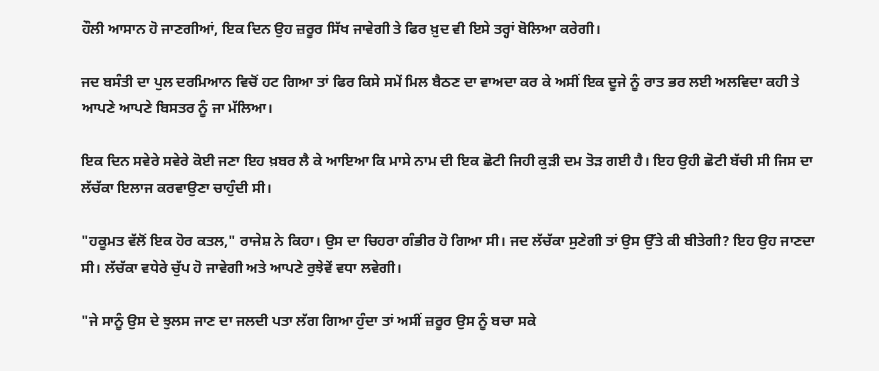ਹੌਲੀ ਆਸਾਨ ਹੋ ਜਾਣਗੀਆਂ, ਇਕ ਦਿਨ ਉਹ ਜ਼ਰੂਰ ਸਿੱਖ ਜਾਵੇਗੀ ਤੇ ਫਿਰ ਖ਼ੁਦ ਵੀ ਇਸੇ ਤਰ੍ਹਾਂ ਬੋਲਿਆ ਕਰੇਗੀ।

ਜਦ ਬਸੰਤੀ ਦਾ ਪੁਲ ਦਰਮਿਆਨ ਵਿਚੋਂ ਹਟ ਗਿਆ ਤਾਂ ਫਿਰ ਕਿਸੇ ਸਮੇਂ ਮਿਲ ਬੈਠਣ ਦਾ ਵਾਅਦਾ ਕਰ ਕੇ ਅਸੀਂ ਇਕ ਦੂਜੇ ਨੂੰ ਰਾਤ ਭਰ ਲਈ ਅਲਵਿਦਾ ਕਹੀ ਤੇ ਆਪਣੇ ਆਪਣੇ ਬਿਸਤਰ ਨੂੰ ਜਾ ਮੱਲਿਆ।

ਇਕ ਦਿਨ ਸਵੇਰੇ ਸਵੇਰੇ ਕੋਈ ਜਣਾ ਇਹ ਖ਼ਬਰ ਲੈ ਕੇ ਆਇਆ ਕਿ ਮਾਸੇ ਨਾਮ ਦੀ ਇਕ ਛੋਟੀ ਜਿਹੀ ਕੁੜੀ ਦਮ ਤੋੜ ਗਈ ਹੈ। ਇਹ ਉਹੀ ਛੋਟੀ ਬੱਚੀ ਸੀ ਜਿਸ ਦਾ ਲੱਚੱਕਾ ਇਲਾਜ ਕਰਵਾਉਣਾ ਚਾਹੁੰਦੀ ਸੀ।

"ਹਕੂਮਤ ਵੱਲੋਂ ਇਕ ਹੋਰ ਕਤਲ," ਰਾਜੇਸ਼ ਨੇ ਕਿਹਾ। ਉਸ ਦਾ ਚਿਹਰਾ ਗੰਭੀਰ ਹੋ ਗਿਆ ਸੀ। ਜਦ ਲੱਚੱਕਾ ਸੁਣੇਗੀ ਤਾਂ ਉਸ ਉੱਤੇ ਕੀ ਬੀਤੇਗੀ? ਇਹ ਉਹ ਜਾਣਦਾ ਸੀ। ਲੱਚੱਕਾ ਵਧੇਰੇ ਚੁੱਪ ਹੋ ਜਾਵੇਗੀ ਅਤੇ ਆਪਣੇ ਰੁਝੇਵੇਂ ਵਧਾ ਲਵੇਗੀ।

"ਜੇ ਸਾਨੂੰ ਉਸ ਦੇ ਝੁਲਸ ਜਾਣ ਦਾ ਜਲਦੀ ਪਤਾ ਲੱਗ ਗਿਆ ਹੁੰਦਾ ਤਾਂ ਅਸੀਂ ਜ਼ਰੂਰ ਉਸ ਨੂੰ ਬਚਾ ਸਕੇ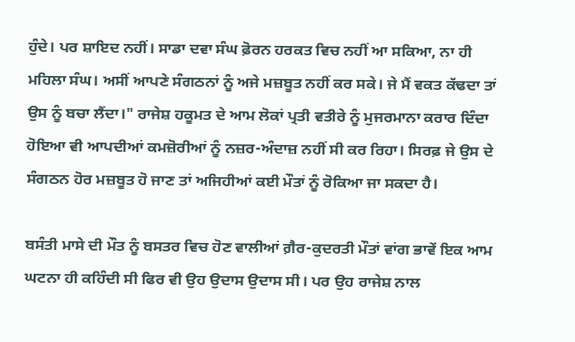ਹੁੰਦੇ। ਪਰ ਸ਼ਾਇਦ ਨਹੀਂ। ਸਾਡਾ ਦਵਾ ਸੰਘ ਫ਼ੋਰਨ ਹਰਕਤ ਵਿਚ ਨਹੀਂ ਆ ਸਕਿਆ, ਨਾ ਹੀ ਮਹਿਲਾ ਸੰਘ। ਅਸੀਂ ਆਪਣੇ ਸੰਗਠਨਾਂ ਨੂੰ ਅਜੇ ਮਜ਼ਬੂਤ ਨਹੀਂ ਕਰ ਸਕੇ। ਜੇ ਮੈਂ ਵਕਤ ਕੱਢਦਾ ਤਾਂ ਉਸ ਨੂੰ ਬਚਾ ਲੈਂਦਾ।" ਰਾਜੇਸ਼ ਹਕੂਮਤ ਦੇ ਆਮ ਲੋਕਾਂ ਪ੍ਰਤੀ ਵਤੀਰੇ ਨੂੰ ਮੁਜਰਮਾਨਾ ਕਰਾਰ ਦਿੰਦਾ ਹੋਇਆ ਵੀ ਆਪਦੀਆਂ ਕਮਜ਼ੋਰੀਆਂ ਨੂੰ ਨਜ਼ਰ-ਅੰਦਾਜ਼ ਨਹੀਂ ਸੀ ਕਰ ਰਿਹਾ। ਸਿਰਫ਼ ਜੇ ਉਸ ਦੇ ਸੰਗਠਨ ਹੋਰ ਮਜ਼ਬੂਤ ਹੋ ਜਾਣ ਤਾਂ ਅਜਿਹੀਆਂ ਕਈ ਮੌਤਾਂ ਨੂੰ ਰੋਕਿਆ ਜਾ ਸਕਦਾ ਹੈ।

ਬਸੰਤੀ ਮਾਸੇ ਦੀ ਮੌਤ ਨੂੰ ਬਸਤਰ ਵਿਚ ਹੋਣ ਵਾਲੀਆਂ ਗ਼ੈਰ-ਕੁਦਰਤੀ ਮੌਤਾਂ ਵਾਂਗ ਭਾਵੇਂ ਇਕ ਆਮ ਘਟਨਾ ਹੀ ਕਹਿੰਦੀ ਸੀ ਫਿਰ ਵੀ ਉਹ ਉਦਾਸ ਉਦਾਸ ਸੀ। ਪਰ ਉਹ ਰਾਜੇਸ਼ ਨਾਲ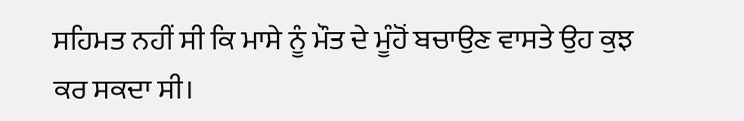ਸਹਿਮਤ ਨਹੀਂ ਸੀ ਕਿ ਮਾਸੇ ਨੂੰ ਮੌਤ ਦੇ ਮੂੰਹੋਂ ਬਚਾਉਣ ਵਾਸਤੇ ਉਹ ਕੁਝ ਕਰ ਸਕਦਾ ਸੀ।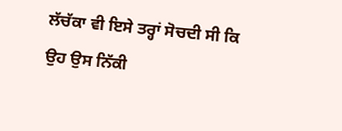ਲੱਚੱਕਾ ਵੀ ਇਸੇ ਤਰ੍ਹਾਂ ਸੋਚਦੀ ਸੀ ਕਿ ਉਹ ਉਸ ਨਿੱਕੀ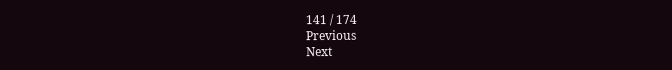141 / 174
Previous
Next